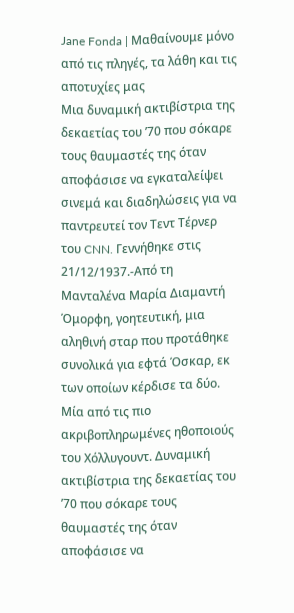Jane Fonda | Μαθαίνουμε μόνο από τις πληγές, τα λάθη και τις αποτυχίες μας
Μια δυναμική ακτιβίστρια της δεκαετίας του ’70 που σόκαρε τους θαυμαστές της όταν αποφάσισε να εγκαταλείψει σινεμά και διαδηλώσεις για να παντρευτεί τον Τεντ Τέρνερ του CNN. Γεννήθηκε στις 21/12/1937.-Από τη Μανταλένα Μαρία Διαμαντή
Όμορφη, γοητευτική, μια αληθινή σταρ που προτάθηκε συνολικά για εφτά Όσκαρ, εκ των οποίων κέρδισε τα δύο. Μία από τις πιο ακριβοπληρωμένες ηθοποιούς του Χόλλυγουντ. Δυναμική ακτιβίστρια της δεκαετίας του ’70 που σόκαρε τους θαυμαστές της όταν αποφάσισε να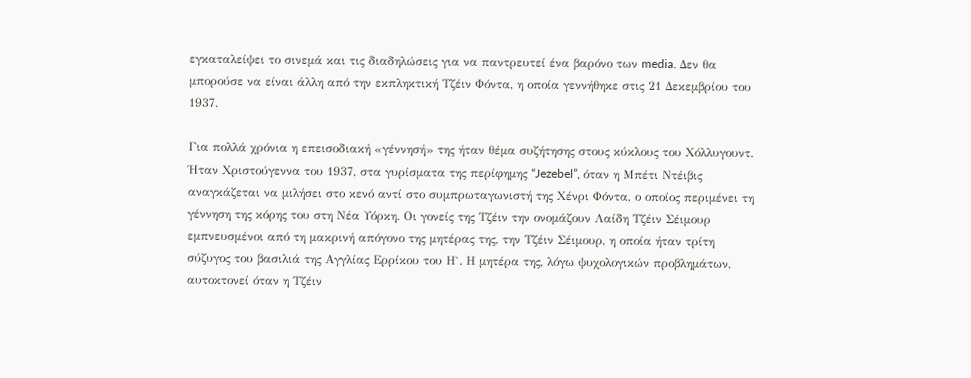εγκαταλείψει το σινεμά και τις διαδηλώσεις για να παντρευτεί ένα βαρόνο των media. Δεν θα μπορούσε να είναι άλλη από την εκπληκτική Τζέιν Φόντα, η οποία γεννήθηκε στις 21 Δεκεμβρίου του 1937.

Για πολλά χρόνια η επεισοδιακή «γέννησή» της ήταν θέμα συζήτησης στους κύκλους του Χόλλυγουντ. Ήταν Χριστούγεννα του 1937, στα γυρίσματα της περίφημης “Jezebel”, όταν η Μπέτι Ντέιβις αναγκάζεται να μιλήσει στο κενό αντί στο συμπρωταγωνιστή της Χένρι Φόντα, ο οποίος περιμένει τη γέννηση της κόρης του στη Νέα Υόρκη. Οι γονείς της Τζέιν την ονομάζουν Λαίδη Τζέιν Σέιμουρ εμπνευσμένοι από τη μακρινή απόγονο της μητέρας της, την Τζέιν Σέιμουρ, η οποία ήταν τρίτη σύζυγος του βασιλιά της Αγγλίας Ερρίκου του Η`. Η μητέρα της, λόγω ψυχολογικών προβλημάτων, αυτοκτονεί όταν η Τζέιν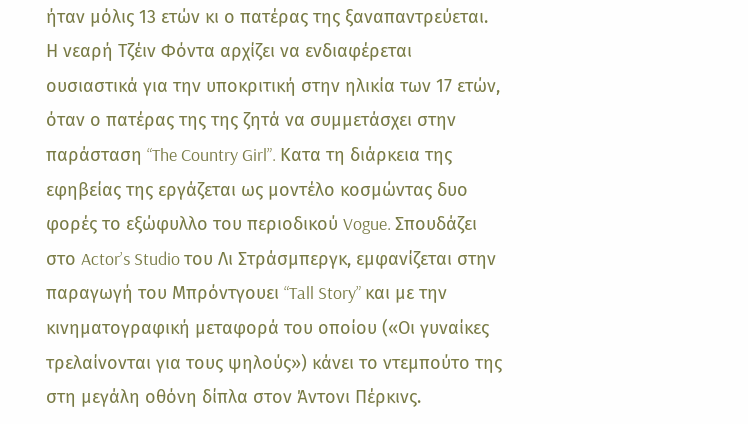ήταν μόλις 13 ετών κι ο πατέρας της ξαναπαντρεύεται.
Η νεαρή Τζέιν Φόντα αρχίζει να ενδιαφέρεται ουσιαστικά για την υποκριτική στην ηλικία των 17 ετών, όταν ο πατέρας της της ζητά να συμμετάσχει στην παράσταση “The Country Girl”. Κατα τη διάρκεια της εφηβείας της εργάζεται ως μοντέλο κοσμώντας δυο φορές το εξώφυλλο του περιοδικού Vogue. Σπουδάζει στο Actor’s Studio του Λι Στράσμπεργκ, εμφανίζεται στην παραγωγή του Μπρόντγουει “Tall Story” και με την κινηματογραφική μεταφορά του οποίου («Οι γυναίκες τρελαίνονται για τους ψηλούς») κάνει το ντεμπούτο της στη μεγάλη οθόνη δίπλα στον Άντονι Πέρκινς.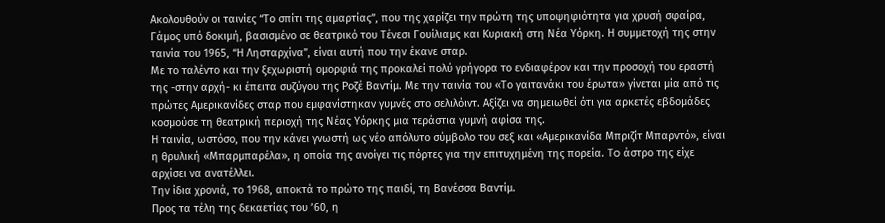Ακολουθούν οι ταινίες “Το σπίτι της αμαρτίας”, που της χαρίζει την πρώτη της υποψηφιότητα για χρυσή σφαίρα, Γάμος υπό δοκιμή, βασισμένο σε θεατρικό του Τένεσι Γουίλιαμς και Κυριακή στη Νέα Υόρκη. Η συμμετοχή της στην ταινία του 1965, “Η Λησταρχίνα”, είναι αυτή που την έκανε σταρ.
Με το ταλέντο και την ξεχωριστή ομορφιά της προκαλεί πολύ γρήγορα το ενδιαφέρον και την προσοχή του εραστή της -στην αρχή- κι έπειτα συζύγου της Ροζέ Βαντίμ. Με την ταινία του «Το γαιτανάκι του έρωτα» γίνεται μία από τις πρώτες Αμερικανίδες σταρ που εμφανίστηκαν γυμνές στο σελιλόιντ. Αξίζει να σημειωθεί ότι για αρκετές εβδομάδες κοσμούσε τη θεατρική περιοχή της Νέας Υόρκης μια τεράστια γυμνή αφίσα της.
Η ταινία, ωστόσο, που την κάνει γνωστή ως νέο απόλυτο σύμβολο του σεξ και «Αμερικανίδα Μπριζίτ Μπαρντό», είναι η θρυλική «Μπαρμπαρέλα», η οποία της ανοίγει τις πόρτες για την επιτυχημένη της πορεία. To άστρο της είχε αρχίσει να ανατέλλει.
Tην ίδια χρονιά, το 1968, αποκτά το πρώτο της παιδί, τη Βανέσσα Βαντίμ.
Προς τα τέλη της δεκαετίας του ’60, η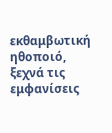εκθαμβωτική ηθοποιό, ξεχνά τις εμφανίσεις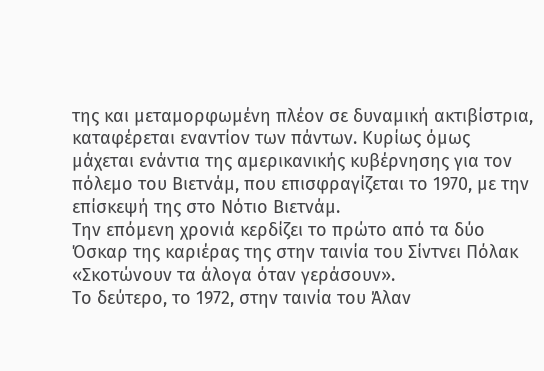της και μεταμορφωμένη πλέον σε δυναμική ακτιβίστρια, καταφέρεται εναντίον των πάντων. Κυρίως όμως μάχεται ενάντια της αμερικανικής κυβέρνησης για τον πόλεμο του Βιετνάμ, που επισφραγίζεται το 1970, με την επίσκεψή της στο Νότιο Βιετνάμ.
Την επόμενη χρονιά κερδίζει το πρώτο από τα δύο Όσκαρ της καριέρας της στην ταινία του Σίντνει Πόλακ «Σκοτώνουν τα άλογα όταν γεράσουν».
Το δεύτερο, το 1972, στην ταινία του Άλαν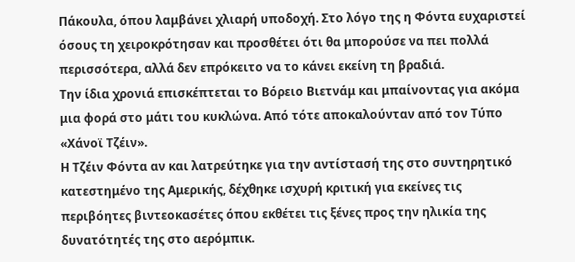Πάκουλα, όπου λαμβάνει χλιαρή υποδοχή. Στο λόγο της η Φόντα ευχαριστεί όσους τη χειροκρότησαν και προσθέτει ότι θα μπορούσε να πει πολλά περισσότερα, αλλά δεν επρόκειτο να το κάνει εκείνη τη βραδιά.
Την ίδια χρονιά επισκέπτεται το Βόρειο Βιετνάμ και μπαίνοντας για ακόμα μια φορά στο μάτι του κυκλώνα. Από τότε αποκαλούνταν από τον Τύπο «Χάνοϊ Τζέιν».
Η Τζέιν Φόντα αν και λατρεύτηκε για την αντίστασή της στο συντηρητικό κατεστημένο της Αμερικής, δέχθηκε ισχυρή κριτική για εκείνες τις περιβόητες βιντεοκασέτες όπου εκθέτει τις ξένες προς την ηλικία της δυνατότητές της στο αερόμπικ.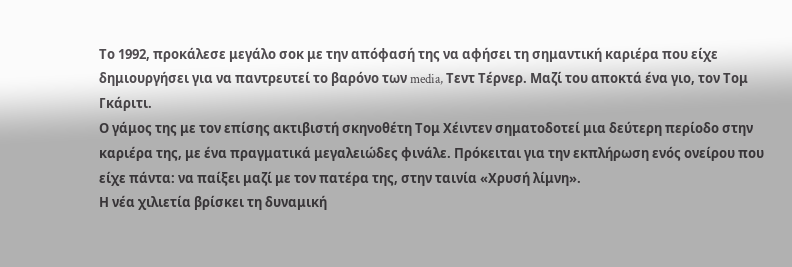Το 1992, προκάλεσε μεγάλο σοκ με την απόφασή της να αφήσει τη σημαντική καριέρα που είχε δημιουργήσει για να παντρευτεί το βαρόνο των media, Τεντ Τέρνερ. Μαζί του αποκτά ένα γιο, τον Τομ Γκάριτι.
Ο γάμος της με τον επίσης ακτιβιστή σκηνοθέτη Τομ Χέιντεν σηματοδοτεί μια δεύτερη περίοδο στην καριέρα της, με ένα πραγματικά μεγαλειώδες φινάλε. Πρόκειται για την εκπλήρωση ενός ονείρου που είχε πάντα: να παίξει μαζί με τον πατέρα της, στην ταινία «Χρυσή λίμνη».
Η νέα χιλιετία βρίσκει τη δυναμική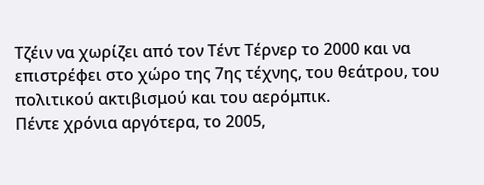Τζέιν να χωρίζει από τον Τέντ Τέρνερ το 2000 και να επιστρέφει στο χώρο της 7ης τέχνης, του θεάτρου, του πολιτικού ακτιβισμού και του αερόμπικ.
Πέντε χρόνια αργότερα, το 2005,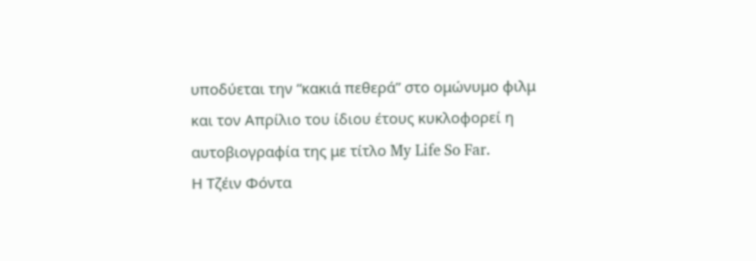υποδύεται την “κακιά πεθερά” στο ομώνυμο φιλμ και τον Απρίλιο του ίδιου έτους κυκλοφορεί η αυτοβιογραφία της με τίτλο My Life So Far.
Η Τζέιν Φόντα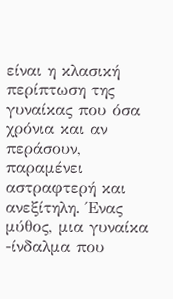είναι η κλασική περίπτωση της γυναίκας που όσα χρόνια και αν περάσουν, παραμένει αστραφτερή και ανεξίτηλη. Ένας μύθος, μια γυναίκα -ίνδαλμα που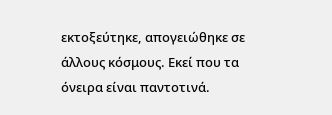εκτοξεύτηκε, απογειώθηκε σε άλλους κόσμους. Εκεί που τα όνειρα είναι παντοτινά.